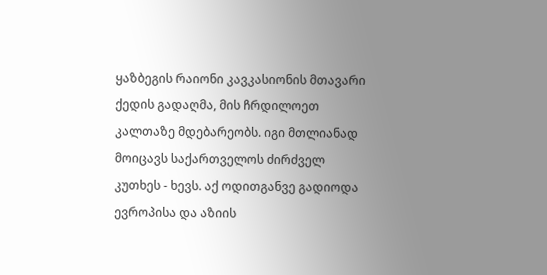ყაზბეგის რაიონი კავკასიონის მთავარი ქედის გადაღმა, მის ჩრდილოეთ კალთაზე მდებარეობს. იგი მთლიანად მოიცავს საქართველოს ძირძველ კუთხეს - ხევს. აქ ოდითგანვე გადიოდა ევროპისა და აზიის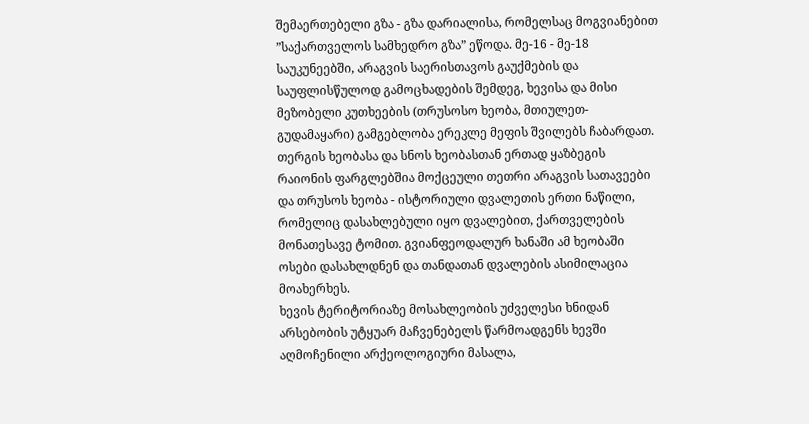შემაერთებელი გზა - გზა დარიალისა, რომელსაც მოგვიანებით ”საქართველოს სამხედრო გზა” ეწოდა. მე-16 - მე-18 საუკუნეებში, არაგვის საერისთავოს გაუქმების და საუფლისწულოდ გამოცხადების შემდეგ, ხევისა და მისი მეზობელი კუთხეების (თრუსოსო ხეობა, მთიულეთ-გუდამაყარი) გამგებლობა ერეკლე მეფის შვილებს ჩაბარდათ.
თერგის ხეობასა და სნოს ხეობასთან ერთად ყაზბეგის რაიონის ფარგლებშია მოქცეული თეთრი არაგვის სათავეები და თრუსოს ხეობა - ისტორიული დვალეთის ერთი ნაწილი, რომელიც დასახლებული იყო დვალებით, ქართველების მონათესავე ტომით. გვიანფეოდალურ ხანაში ამ ხეობაში ოსები დასახლდნენ და თანდათან დვალების ასიმილაცია მოახერხეს.
ხევის ტერიტორიაზე მოსახლეობის უძველესი ხნიდან არსებობის უტყუარ მაჩვენებელს წარმოადგენს ხევში აღმოჩენილი არქეოლოგიური მასალა,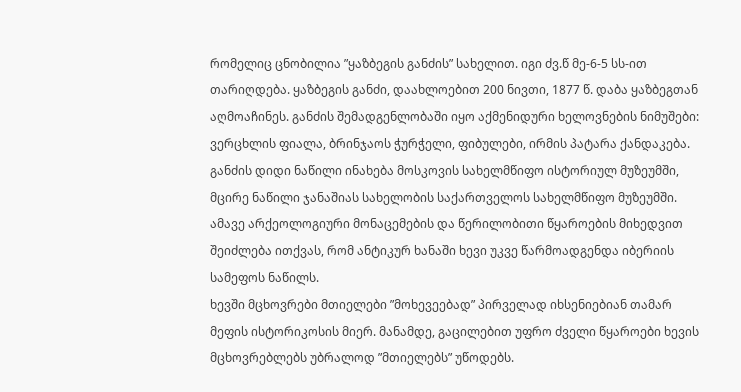რომელიც ცნობილია ”ყაზბეგის განძის” სახელით. იგი ძვ.წ მე-6-5 სს-ით თარიღდება. ყაზბეგის განძი, დაახლოებით 200 ნივთი, 1877 წ. დაბა ყაზბეგთან აღმოაჩინეს. განძის შემადგენლობაში იყო აქმენიდური ხელოვნების ნიმუშები: ვერცხლის ფიალა, ბრინჯაოს ჭურჭელი, ფიბულები, ირმის პატარა ქანდაკება. განძის დიდი ნაწილი ინახება მოსკოვის სახელმწიფო ისტორიულ მუზეუმში, მცირე ნაწილი ჯანაშიას სახელობის საქართველოს სახელმწიფო მუზეუმში. ამავე არქეოლოგიური მონაცემების და წერილობითი წყაროების მიხედვით შეიძლება ითქვას, რომ ანტიკურ ხანაში ხევი უკვე წარმოადგენდა იბერიის სამეფოს ნაწილს.
ხევში მცხოვრები მთიელები ”მოხევეებად” პირველად იხსენიებიან თამარ მეფის ისტორიკოსის მიერ. მანამდე, გაცილებით უფრო ძველი წყაროები ხევის მცხოვრებლებს უბრალოდ ”მთიელებს” უწოდებს.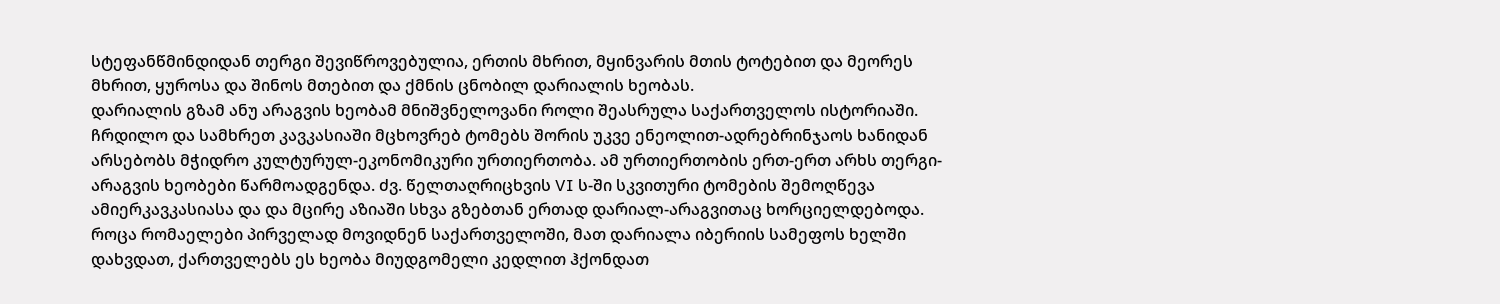სტეფანწმინდიდან თერგი შევიწროვებულია, ერთის მხრით, მყინვარის მთის ტოტებით და მეორეს მხრით, ყუროსა და შინოს მთებით და ქმნის ცნობილ დარიალის ხეობას.
დარიალის გზამ ანუ არაგვის ხეობამ მნიშვნელოვანი როლი შეასრულა საქართველოს ისტორიაში. ჩრდილო და სამხრეთ კავკასიაში მცხოვრებ ტომებს შორის უკვე ენეოლით-ადრებრინჯაოს ხანიდან არსებობს მჭიდრო კულტურულ-ეკონომიკური ურთიერთობა. ამ ურთიერთობის ერთ-ერთ არხს თერგი-არაგვის ხეობები წარმოადგენდა. ძვ. წელთაღრიცხვის VI ს-ში სკვითური ტომების შემოღწევა ამიერკავკასიასა და და მცირე აზიაში სხვა გზებთან ერთად დარიალ-არაგვითაც ხორციელდებოდა.
როცა რომაელები პირველად მოვიდნენ საქართველოში, მათ დარიალა იბერიის სამეფოს ხელში დახვდათ, ქართველებს ეს ხეობა მიუდგომელი კედლით ჰქონდათ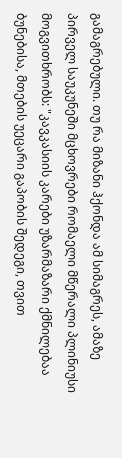გამაგრებული. თუ რა მიზანი ჰქონდა ამ სიმაგრეს, ამაზე პირველ საუკუნეში მცხოვრები რომაელი მწერალი პლინიუსი მოგვითხრობს: "კავკასიის კარები უზარმაზარი ქმნილებაა ბუნებისა, მთების უეცარი გაპობის შედეგი, თვით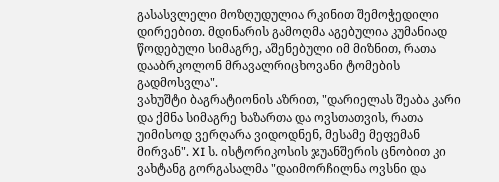გასასვლელი მოზღუდულია რკინით შემოჭედილი დირეებით. მდინარის გამოღმა აგებულია კუმანიად წოდებული სიმაგრე, აშენებული იმ მიზნით, რათა დააბრკოლონ მრავალრიცხოვანი ტომების გადმოსვლა".
ვახუშტი ბაგრატიონის აზრით, "დარიელას შეაბა კარი და ქმნა სიმაგრე ხაზართა და ოვსთათვის, რათა უიმისოდ ვერღარა ვიდოდნენ, მესამე მეფემან მირვან". XI ს. ისტორიკოსის ჯუანშერის ცნობით კი ვახტანგ გორგასალმა "დაიმორჩილნა ოვსნი და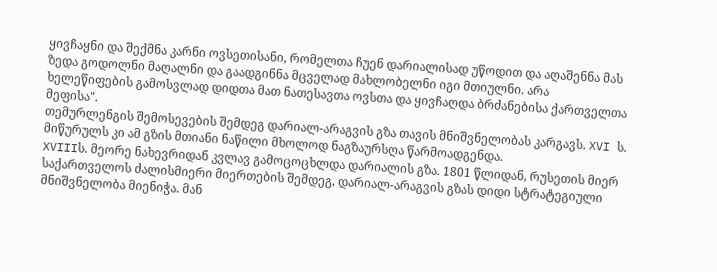ყივჩაყნი და შექმნა კარნი ოვსეთისანი, რომელთა ჩუენ დარიალისად უწოდით და აღაშენნა მას ზედა გოდოლნი მაღალნი და გაადგინნა მცველად მახლობელნი იგი მთიულნი. არა ხელეწიფების გამოსვლად დიდთა მათ ნათესავთა ოვსთა და ყივჩაღდა ბრძანებისა ქართველთა მეფისა".
თემურლენგის შემოსევების შემდეგ დარიალ-არაგვის გზა თავის მნიშვნელობას კარგავს. XVI ს. მიწურულს კი ამ გზის მთიანი ნაწილი მხოლოდ ნაგზაურსღა წარმოადგენდა.
XVIIIს. მეორე ნახევრიდან კვლავ გამოცოცხლდა დარიალის გზა. 1801 წლიდან, რუსეთის მიერ საქართველოს ძალისმიერი მიერთების შემდეგ, დარიალ-არაგვის გზას დიდი სტრატეგიული მნიშვნელობა მიენიჭა. მან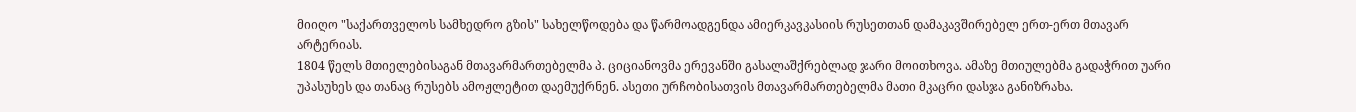მიიღო "საქართველოს სამხედრო გზის" სახელწოდება და წარმოადგენდა ამიერკავკასიის რუსეთთან დამაკავშირებელ ერთ-ერთ მთავარ არტერიას.
1804 წელს მთიელებისაგან მთავარმართებელმა პ. ციციანოვმა ერევანში გასალაშქრებლად ჯარი მოითხოვა. ამაზე მთიულებმა გადაჭრით უარი უპასუხეს და თანაც რუსებს ამოჟლეტით დაემუქრნენ. ასეთი ურჩობისათვის მთავარმართებელმა მათი მკაცრი დასჯა განიზრახა.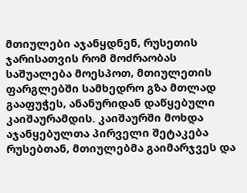მთიულები აჯანყდნენ, რუსეთის ჯარისათვის რომ მოძრაობას საშუალება მოესპოთ, მთიულეთის ფარგლებში სამხედრო გზა მთლად გააფუჭეს, ანანურიდან დაწყებული კაიშაურამდის. კაიშაურში მოხდა აჯანყებულთა პირველი შეტაკება რუსებთან, მთიულებმა გაიმარჯვეს და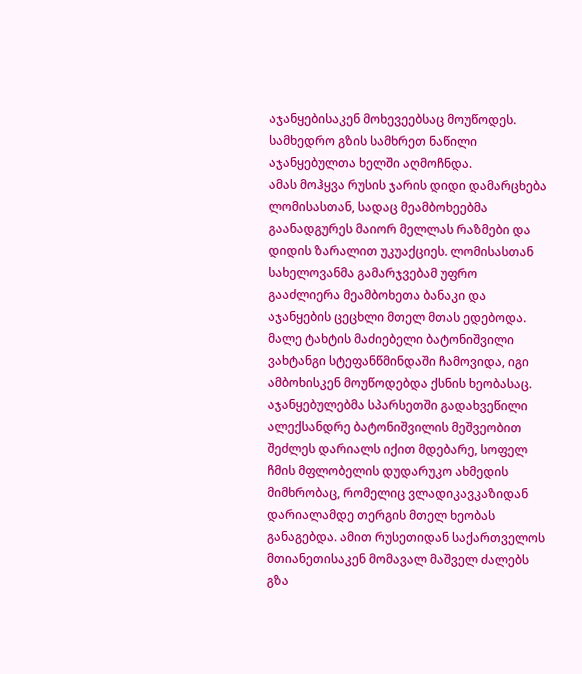აჯანყებისაკენ მოხევეებსაც მოუწოდეს. სამხედრო გზის სამხრეთ ნაწილი აჯანყებულთა ხელში აღმოჩნდა.
ამას მოჰყვა რუსის ჯარის დიდი დამარცხება ლომისასთან, სადაც მეამბოხეებმა გაანადგურეს მაიორ მელლას რაზმები და დიდის ზარალით უკუაქციეს. ლომისასთან სახელოვანმა გამარჯვებამ უფრო გააძლიერა მეამბოხეთა ბანაკი და აჯანყების ცეცხლი მთელ მთას ედებოდა. მალე ტახტის მაძიებელი ბატონიშვილი ვახტანგი სტეფანწმინდაში ჩამოვიდა, იგი ამბოხისკენ მოუწოდებდა ქსნის ხეობასაც. აჯანყებულებმა სპარსეთში გადახვეწილი ალექსანდრე ბატონიშვილის მეშვეობით შეძლეს დარიალს იქით მდებარე, სოფელ ჩმის მფლობელის დუდარუკო ახმედის მიმხრობაც, რომელიც ვლადიკავკაზიდან დარიალამდე თერგის მთელ ხეობას განაგებდა. ამით რუსეთიდან საქართველოს მთიანეთისაკენ მომავალ მაშველ ძალებს გზა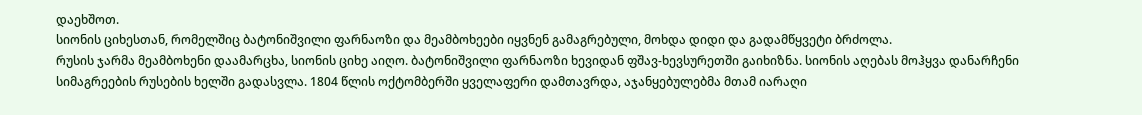დაეხშოთ.
სიონის ციხესთან, რომელშიც ბატონიშვილი ფარნაოზი და მეამბოხეები იყვნენ გამაგრებული, მოხდა დიდი და გადამწყვეტი ბრძოლა.
რუსის ჯარმა მეამბოხენი დაამარცხა, სიონის ციხე აიღო. ბატონიშვილი ფარნაოზი ხევიდან ფშავ-ხევსურეთში გაიხიზნა. სიონის აღებას მოჰყვა დანარჩენი სიმაგრეების რუსების ხელში გადასვლა. 1804 წლის ოქტომბერში ყველაფერი დამთავრდა, აჯანყებულებმა მთამ იარაღი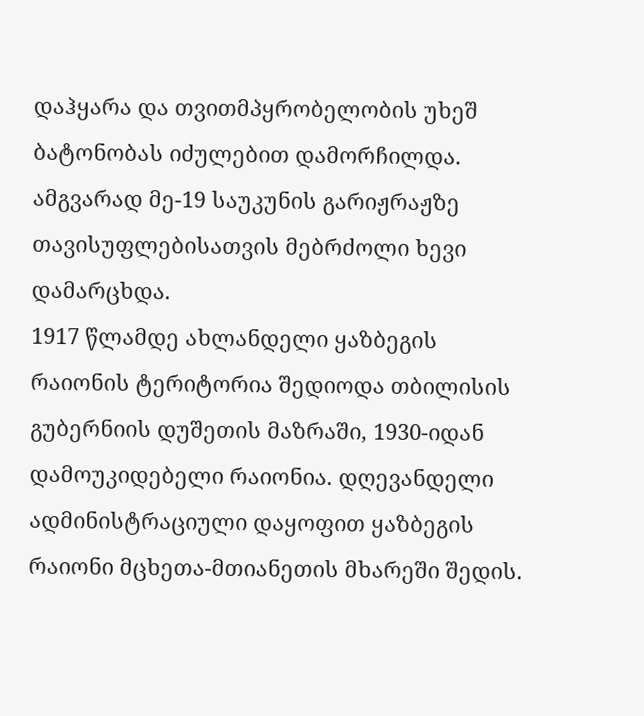დაჰყარა და თვითმპყრობელობის უხეშ ბატონობას იძულებით დამორჩილდა.
ამგვარად მე-19 საუკუნის გარიჟრაჟზე თავისუფლებისათვის მებრძოლი ხევი დამარცხდა.
1917 წლამდე ახლანდელი ყაზბეგის რაიონის ტერიტორია შედიოდა თბილისის გუბერნიის დუშეთის მაზრაში, 1930-იდან დამოუკიდებელი რაიონია. დღევანდელი ადმინისტრაციული დაყოფით ყაზბეგის რაიონი მცხეთა-მთიანეთის მხარეში შედის.